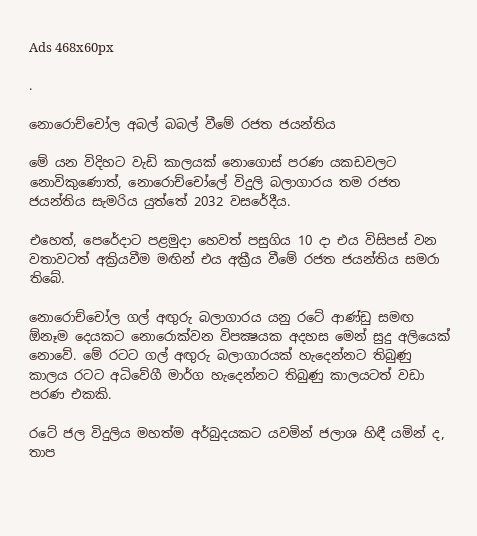Ads 468x60px

.

නොරොච්චෝල අබල් බබල් වීමේ රජත ජයන්තිය

මේ යන විදිහට වැඩි කාලයක්‌ නොගොස්‌ පරණ යකඩවලට නොවිකුණොත්, නොරොච්චෝලේ විදුලි බලාගාරය තම රජත ජයන්තිය සැමරිය යුත්තේ 2032 වසරේදීය.

එහෙත්, පෙරේදාට පළමුදා හෙවත් පසුගිය 10 දා එය විසිපස්‌ වන වතාවටත් අක්‍රියවීම මඟින් එය අක්‍රීය වීමේ රජත ජයන්තිය සමරා තිබේ.

නොරොච්චෝල ගල් අඟුරු බලාගාරය යනු රටේ ආණ්‌ඩු සමඟ ඕනෑම දෙයකට නොරොක්‌වන විපක්‍ෂයක අදහස මෙන් සුදු අලියෙක්‌ නොවේ. මේ රටට ගල් අඟුරු බලාගාරයක්‌ හැදෙන්නට තිබුණු කාලය රටට අධිවේගී මාර්ග හැදෙන්නට තිබුණු කාලයටත් වඩා පරණ එකකි.

රටේ ජල විදුලිය මහත්ම අර්බුදයකට යවමින් ජලාශ හිඳී යමින් ද, තාප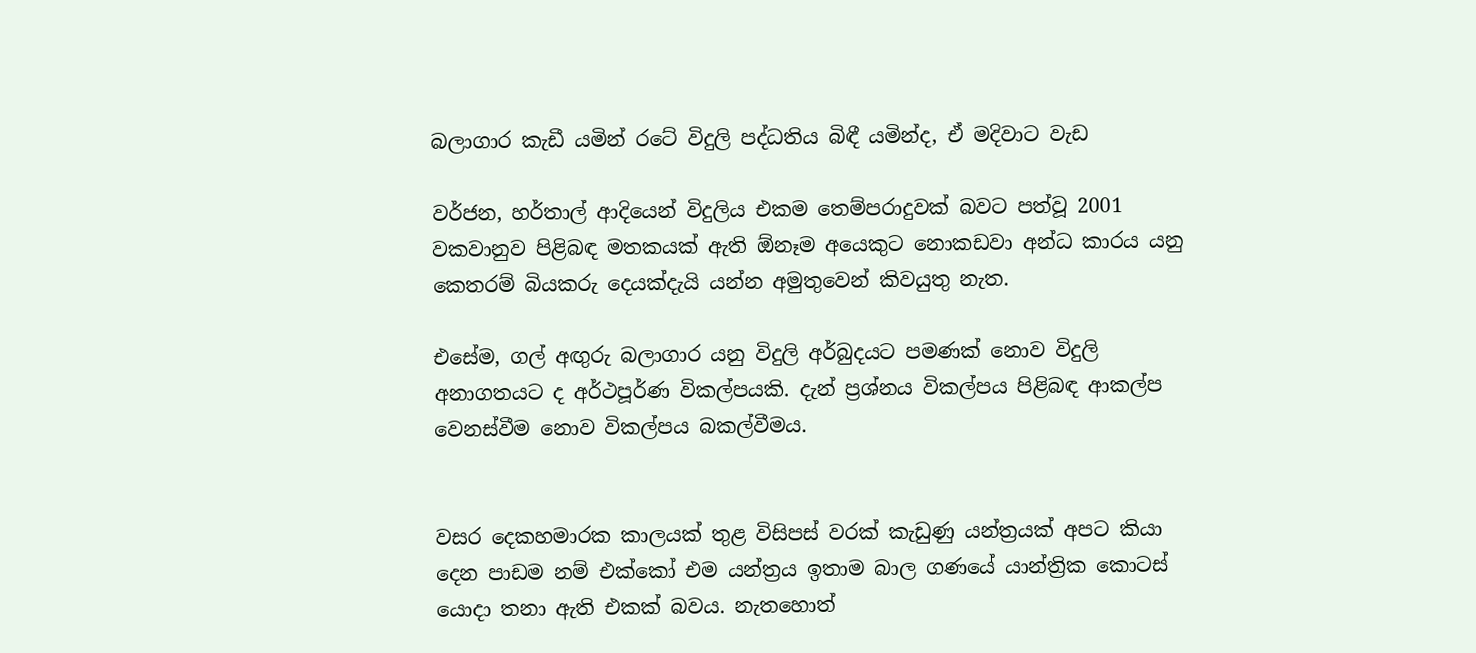බලාගාර කැඩී යමින් රටේ විදුලි පද්ධතිය බිඳී යමින්ද, ඒ මදිවාට වැඩ

වර්ජන, හර්තාල් ආදියෙන් විදුලිය එකම තෙම්පරාදුවක්‌ බවට පත්වූ 2001 වකවානුව පිළිබඳ මතකයක්‌ ඇති ඕනෑම අයෙකුට නොකඩවා අන්ධ කාරය යනු කෙතරම් බියකරු දෙයක්‌දැයි යන්න අමුතුවෙන් කිවයුතු නැත.

එසේම, ගල් අඟුරු බලාගාර යනු විදුලි අර්බුදයට පමණක්‌ නොව විදුලි අනාගතයට ද අර්ථපූර්ණ විකල්පයකි. දැන් ප්‍රශ්නය විකල්පය පිළිබඳ ආකල්ප වෙනස්‌වීම නොව විකල්පය බකල්වීමය.


වසර දෙකහමාරක කාලයක්‌ තුළ විසිපස්‌ වරක්‌ කැඩුණු යන්ත්‍රයක්‌ අපට කියා දෙන පාඩම නම් එක්‌කෝ එම යන්ත්‍රය ඉතාම බාල ගණයේ යාන්ත්‍රික කොටස්‌ යොදා තනා ඇති එකක්‌ බවය. නැතහොත්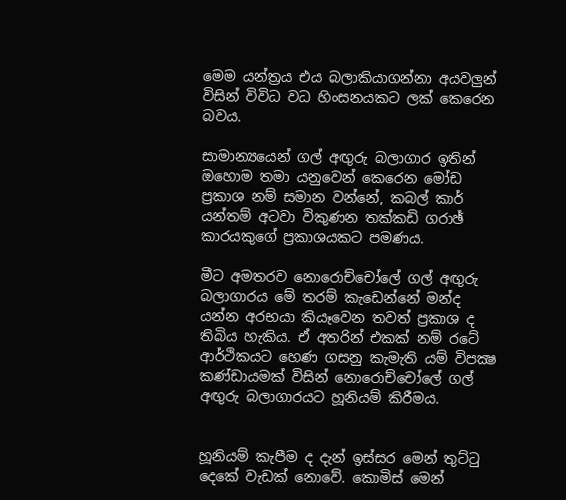මෙම යන්ත්‍රය එය බලාකියාගන්නා අයවලුන් විසින් විවිධ වධ හිංසනයකට ලක්‌ කෙරෙන බවය.

සාමාන්‍යයෙන් ගල් අඟුරු බලාගාර ඉතින් ඔහොම තමා යනුවෙන් කෙරෙන මෝඩ ප්‍රකාශ නම් සමාන වන්නේ, කබල් කාර් යන්තම් අටවා විකුණන තක්‌කඩි ගරාඡ් කාරයකුගේ ප්‍රකාශයකට පමණය.

මීට අමතරව නොරොච්චෝලේ ගල් අඟුරු බලාගාරය මේ තරම් කැඩෙන්නේ මන්ද යන්න අරභයා කියෑවෙන තවත් ප්‍රකාශ ද තිබිය හැකිය. ඒ අතරින් එකක්‌ නම් රටේ ආර්ථිකයට හෙණ ගසනු කැමැති යම් විපක්‍ෂ කණ්‌ඩායමක්‌ විසින් නොරොච්චෝලේ ගල් අඟුරු බලාගාරයට හූනියම් කිරීමය.


හූනියම් කැපීම ද දැන් ඉස්‌සර මෙන් තුට්‌ටු දෙකේ වැඩක්‌ නොවේ. කොමිස්‌ මෙන්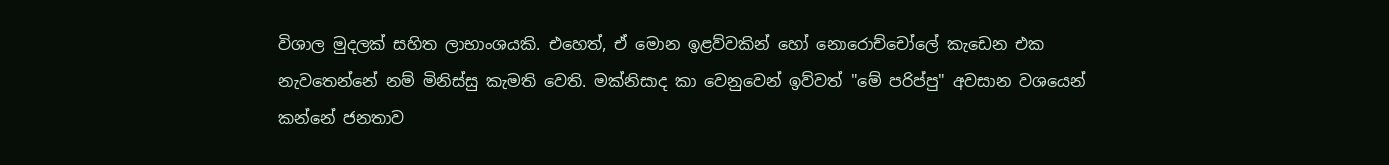විශාල මුදලක්‌ සහිත ලාභාංශයකි. එහෙත්, ඒ මොන ඉළව්වකින් හෝ නොරොච්චෝලේ කැඩෙන එක නැවතෙන්නේ නම් මිනිස්‌සු කැමති වෙති. මක්‌නිසාද කා වෙනුවෙන් ඉව්වත් "මේ පරිප්පු" අවසාන වශයෙන් කන්නේ ජනතාව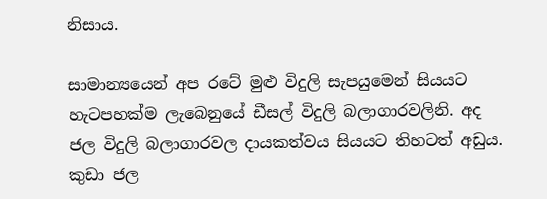නිසාය.

සාමාන්‍යයෙන් අප රටේ මුළු විදුලි සැපයුමෙන් සියයට හැටපහක්‌ම ලැබෙනුයේ ඩීසල් විදුලි බලාගාරවලිනි. අද ජල විදුලි බලාගාරවල දායකත්වය සියයට තිහටත් අඩුය. කුඩා ජල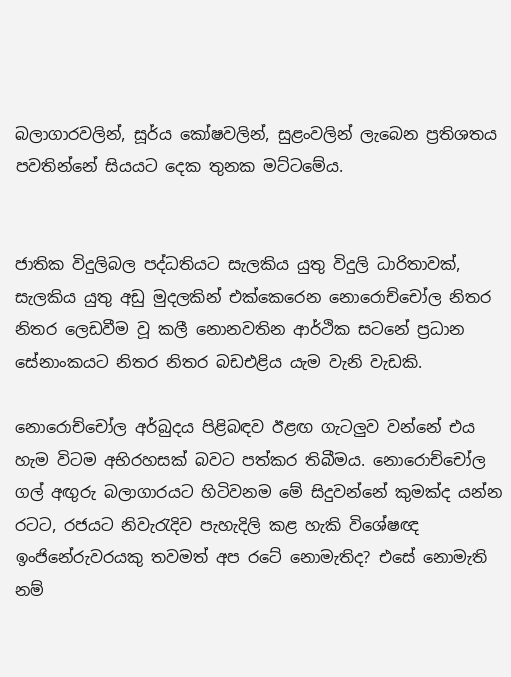බලාගාරවලින්, සූර්ය කෝෂවලින්, සුළංවලින් ලැබෙන ප්‍රතිශතය පවතින්නේ සියයට දෙක තුනක මට්‌ටමේය.


ජාතික විදුලිබල පද්ධතියට සැලකිය යුතු විදුලි ධාරිතාවක්‌, සැලකිය යුතු අඩු මුදලකින් එක්‌කෙරෙන නොරොච්චෝල නිතර නිතර ලෙඩවීම වූ කලී නොනවතින ආර්ථික සටනේ ප්‍රධාන සේනාංකයට නිතර නිතර බඩඑළිය යැම වැනි වැඩකි.

නොරොච්චෝල අර්බුදය පිළිබඳව ඊළඟ ගැටලුව වන්නේ එය හැම විටම අභිරහසක්‌ බවට පත්කර තිබීමය. නොරොච්චෝල ගල් අඟුරු බලාගාරයට හිටිවනම මේ සිදුවන්නේ කුමක්‌ද යන්න රටට, රජයට නිවැරැදිව පැහැදිලි කළ හැකි විශේෂඥ ඉංජිනේරුවරයකු තවමත් අප රටේ නොමැතිද? එසේ නොමැති නම්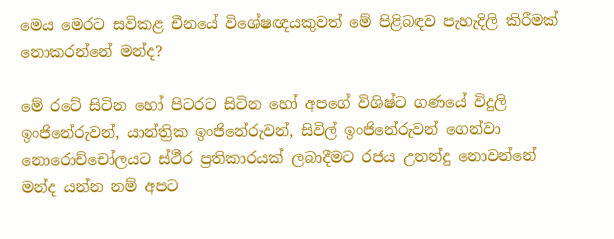මෙය මෙරට සවිකළ චීනයේ විශේෂඥයකුවත් මේ පිළිබඳව පැහැදිලි කිරීමක්‌ නොකරන්නේ මන්ද?

මේ රටේ සිටින හෝ පිටරට සිටින හෝ අපගේ විශිෂ්ට ගණයේ විදුලි ඉංජිනේරුවන්, යාන්ත්‍රික ඉංජිනේරුවන්, සිවිල් ඉංජිනේරුවන් ගෙන්වා නොරොච්චෝලයට ස්‌ථීර ප්‍රතිකාරයක්‌ ලබාදීමට රජය උනන්දු නොවන්නේ මන්ද යන්න නම් අපට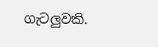ගැටලුවකි.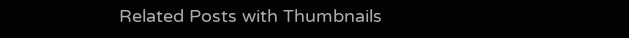Related Posts with Thumbnails